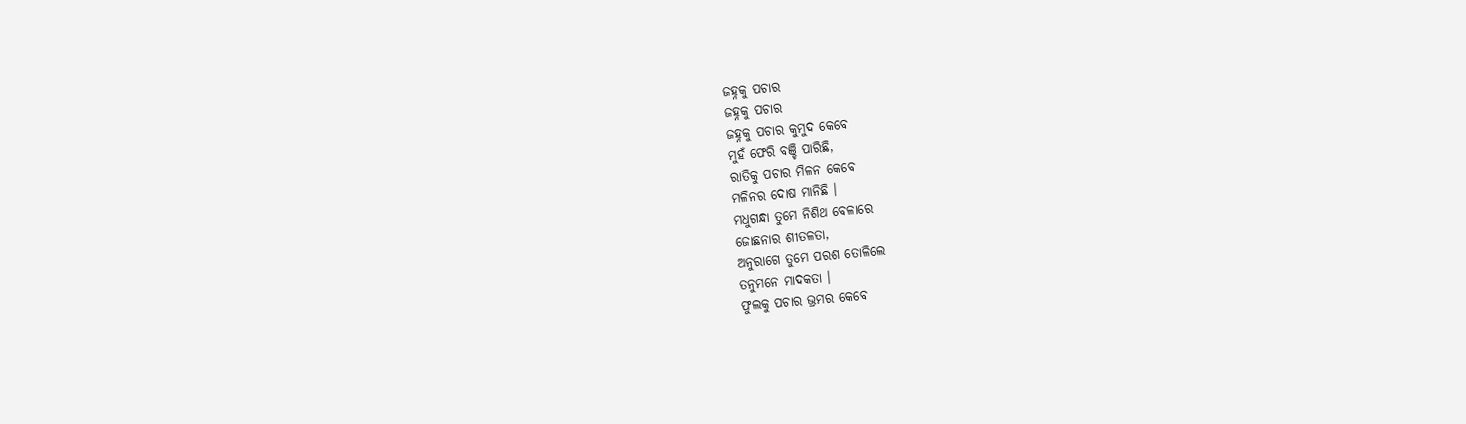ଜହ୍ନକୁ ପଚାର
ଜହ୍ନକୁ ପଚାର
ଜହ୍ନକୁ ପଚାର କୁମୁଦ କେବେ
ମୁହଁ ଫେରି ବଞ୍ଚି ପାରିଛି,
ରାତିକୁ ପଚାର ମିଳନ କେବେ
ମଳିନର ଦୋଷ ମାନିଛି ।
ମଧୁଗନ୍ଧା ତୁମେ ନିଶିଥ ବେଳାରେ
ଜୋଛନାର ଶୀତଳତା,
ଅନୁରାଗେ ତୁମେ ପରଶ ତୋଳିଲେ
ତନୁମନେ ମାଦକତା ।
ଫୁଲକୁ ପଚାର ଭ୍ରମର କେବେ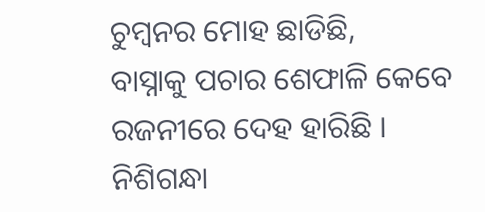ଚୁମ୍ବନର ମୋହ ଛାଡିଛି,
ବାସ୍ନାକୁ ପଚାର ଶେଫାଳି କେବେ
ରଜନୀରେ ଦେହ ହାରିଛି ।
ନିଶିଗନ୍ଧା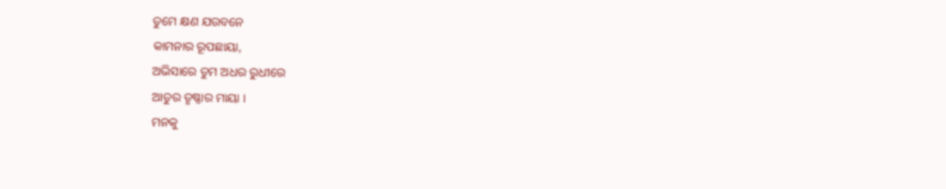ତୁମେ କ୍ଷଣ ଯଉବନେ
କାମନାର ରୂପଛାୟା,
ଅଭିସାରେ ତୁମ ଅଧର ରୁଧୀରେ
ଆତୁର ତୃଷ୍ଣାର ମାୟା ।
ମନକୁ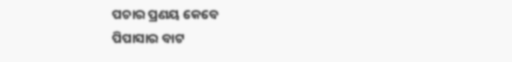ପଚାର ପ୍ରଣୟ କେବେ
ପିପାସାର ବାଟ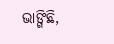ଭାଙ୍ଗିଛି,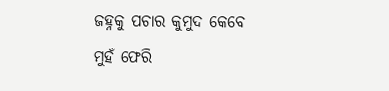ଜହ୍ନକୁ ପଚାର କୁମୁଦ କେବେ
ମୁହଁ ଫେରି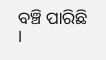ବଞ୍ଚି ପାରିଛି ।